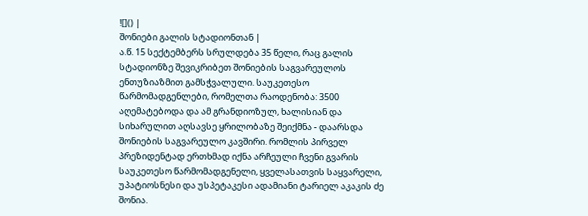![]() |
შონიები გალის სტადიონთან |
ა.წ. 15 სექტემბერს სრულდება 35 წელი, რაც გალის სტადიონზე შევიკრიბეთ შონიების საგვარეულოს ენთუზიაზმით გამსჭვალული. საუკეთესო წარმომადგენლები, რომელთა რაოდენობა: 3500 აღემატებოდა და ამ გრანდიოზულ, ხალისიან და სიხარულით აღსავსე ყრილობაზე შეიქმნა - დაარსდა შონიების საგვარეულო კავშირი. რომლის პირველ პრეზიდენტად ერთხმად იქნა არჩეული ჩვენი გვარის საუკეთესო წარმომადგენელი, ყველასათვის საყვარელი, უპატიოსნესი და უსპეტაკესი ადამიანი ტარიელ აკაკის ძე შონია.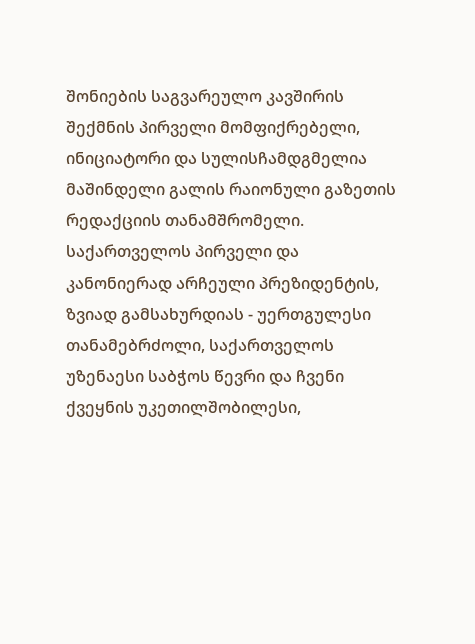შონიების საგვარეულო კავშირის შექმნის პირველი მომფიქრებელი, ინიციატორი და სულისჩამდგმელია მაშინდელი გალის რაიონული გაზეთის რედაქციის თანამშრომელი. საქართველოს პირველი და კანონიერად არჩეული პრეზიდენტის, ზვიად გამსახურდიას - უერთგულესი თანამებრძოლი, საქართველოს უზენაესი საბჭოს წევრი და ჩვენი ქვეყნის უკეთილშობილესი,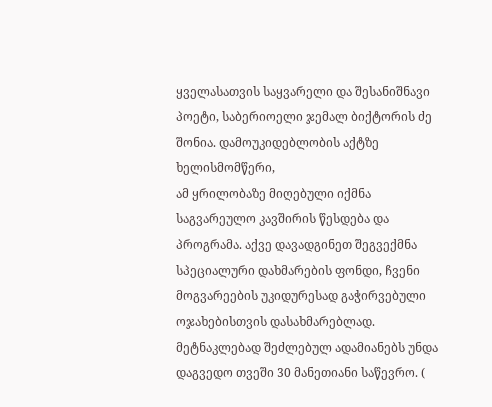ყველასათვის საყვარელი და შესანიშნავი პოეტი, საბერიოელი ჯემალ ბიქტორის ძე შონია. დამოუკიდებლობის აქტზე ხელისმომწერი,
ამ ყრილობაზე მიღებული იქმნა საგვარეულო კავშირის წესდება და პროგრამა. აქვე დავადგინეთ შეგვექმნა სპეციალური დახმარების ფონდი, ჩვენი მოგვარეების უკიდურესად გაჭირვებული ოჯახებისთვის დასახმარებლად. მეტნაკლებად შეძლებულ ადამიანებს უნდა დაგვედო თვეში 30 მანეთიანი საწევრო. (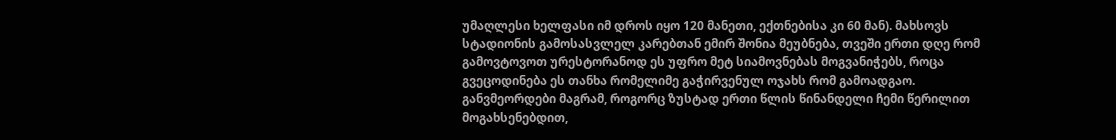უმაღლესი ხელფასი იმ დროს იყო 120 მანეთი, ექთნებისა კი 60 მან). მახსოვს სტადიონის გამოსასვლელ კარებთან ემირ შონია მეუბნება, თვეში ერთი დღე რომ გამოვტოვოთ ურესტორანოდ ეს უფრო მეტ სიამოვნებას მოგვანიჭებს, როცა გვეცოდინება ეს თანხა რომელიმე გაჭირვენულ ოჯახს რომ გამოადგაო.
განვმეორდები მაგრამ, როგორც ზუსტად ერთი წლის წინანდელი ჩემი წერილით მოგახსენებდით,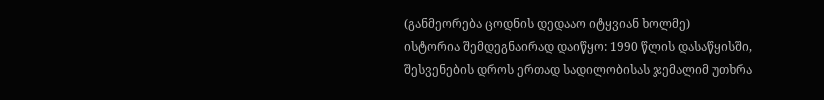(განმეორება ცოდნის დედააო იტყვიან ხოლმე)
ისტორია შემდეგნაირად დაიწყო: 1990 წლის დასაწყისში, შესვენების დროს ერთად სადილობისას ჯემალიმ უთხრა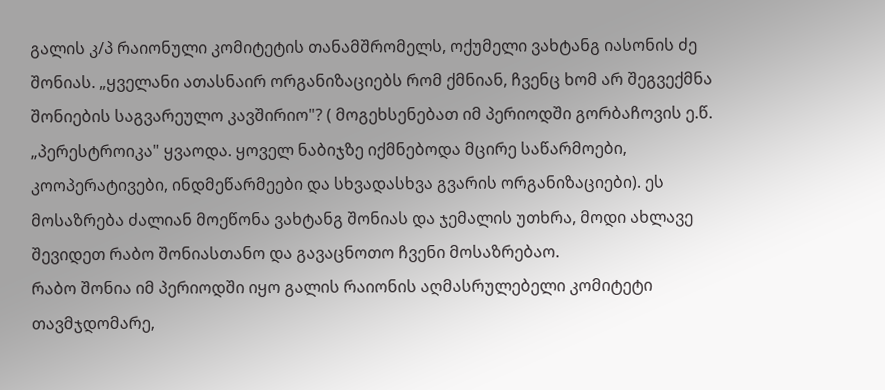გალის კ/პ რაიონული კომიტეტის თანამშრომელს, ოქუმელი ვახტანგ იასონის ძე შონიას. „ყველანი ათასნაირ ორგანიზაციებს რომ ქმნიან, ჩვენც ხომ არ შეგვექმნა შონიების საგვარეულო კავშირიო"? ( მოგეხსენებათ იმ პერიოდში გორბაჩოვის ე.წ. „პერესტროიკა" ყვაოდა. ყოველ ნაბიჯზე იქმნებოდა მცირე საწარმოები, კოოპერატივები, ინდმეწარმეები და სხვადასხვა გვარის ორგანიზაციები). ეს მოსაზრება ძალიან მოეწონა ვახტანგ შონიას და ჯემალის უთხრა, მოდი ახლავე შევიდეთ რაბო შონიასთანო და გავაცნოთო ჩვენი მოსაზრებაო.
რაბო შონია იმ პერიოდში იყო გალის რაიონის აღმასრულებელი კომიტეტი თავმჯდომარე,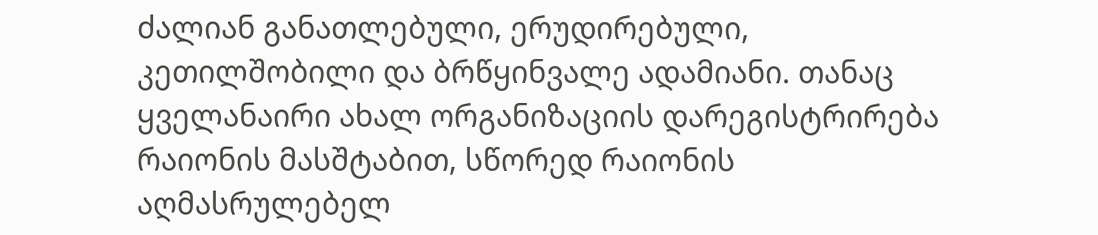ძალიან განათლებული, ერუდირებული, კეთილშობილი და ბრწყინვალე ადამიანი. თანაც ყველანაირი ახალ ორგანიზაციის დარეგისტრირება რაიონის მასშტაბით, სწორედ რაიონის აღმასრულებელ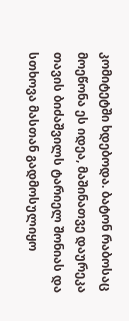კომიტეტში ხდებოდა. ბატონ რაბოსაც მოეწონა ეს იდეა, მაშინათვე დაურეკა თავის ბიძაშვილს ტარიელ შონიას და სთხოვა მასთან გადმოსულიყო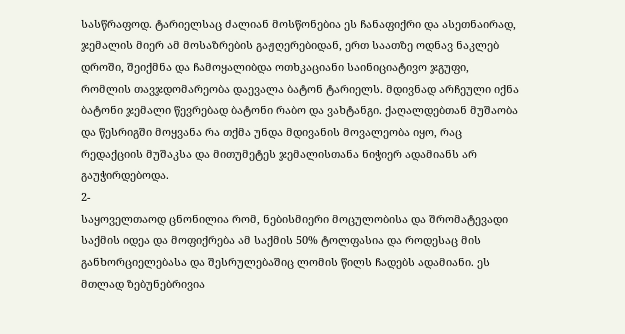სასწრაფოდ. ტარიელსაც ძალიან მოსწონებია ეს ჩანაფიქრი და ასეთნაირად, ჯემალის მიერ ამ მოსაზრების გაჟღერებიდან, ერთ საათზე ოდნავ ნაკლებ დროში, შეიქმნა და ჩამოყალიბდა ოთხკაციანი საინიციატივო ჯგუფი, რომლის თავჯდომარეობა დაევალა ბატონ ტარიელს. მდივნად არჩეული იქნა ბატონი ჯემალი წევრებად ბატონი რაბო და ვახტანგი. ქაღალდებთან მუშაობა და წესრიგში მოყვანა რა თქმა უნდა მდივანის მოვალეობა იყო, რაც რედაქციის მუშაკსა და მითუმეტეს ჯემალისთანა ნიჭიერ ადამიანს არ გაუჭირდებოდა.
2-
საყოველთაოდ ცნონილია რომ, ნებისმიერი მოცულობისა და შრომატევადი საქმის იდეა და მოფიქრება ამ საქმის 50% ტოლფასია და როდესაც მის განხორციელებასა და შესრულებაშიც ლომის წილს ჩადებს ადამიანი. ეს მთლად ზებუნებრივია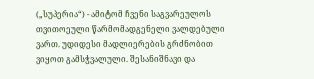(„სუპერია“) - ამიტომ ჩვენი საგვარეულოს თვითოეული წარმომადგენელი ვალდებული ვართ. უდიდესი მადლიერების გრძნობით ვიყოთ გამსჭვალული. შესანიშნავი და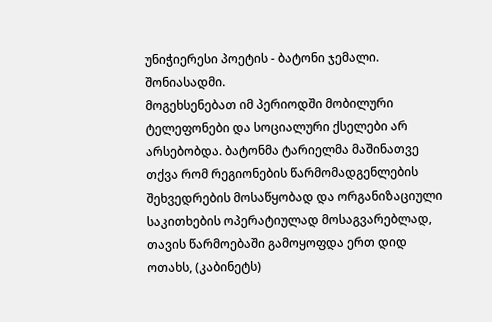უნიჭიერესი პოეტის - ბატონი ჯემალი. შონიასადმი.
მოგეხსენებათ იმ პერიოდში მობილური ტელეფონები და სოციალური ქსელები არ არსებობდა. ბატონმა ტარიელმა მაშინათვე თქვა რომ რეგიონების წარმომადგენლების შეხვედრების მოსაწყობად და ორგანიზაციული საკითხების ოპერატიულად მოსაგვარებლად, თავის წარმოებაში გამოყოფდა ერთ დიდ ოთახს, (კაბინეტს)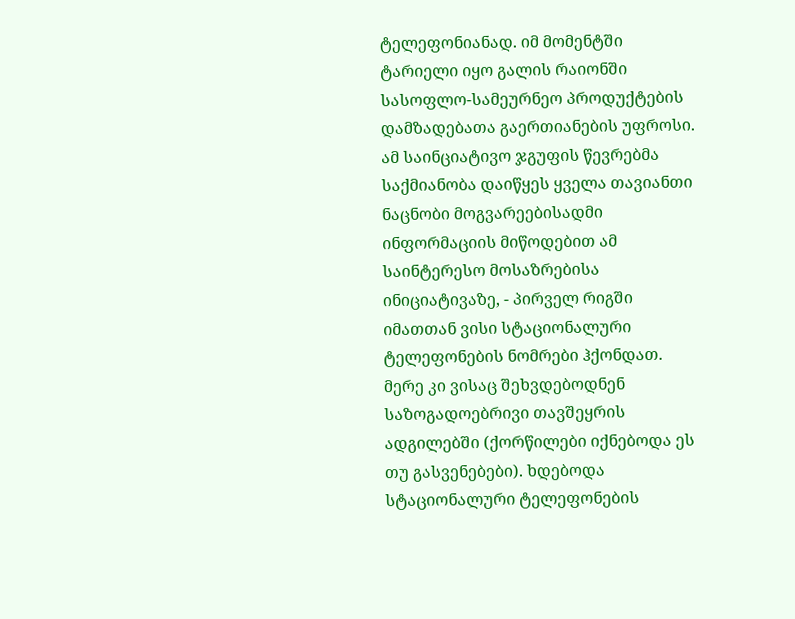ტელეფონიანად. იმ მომენტში ტარიელი იყო გალის რაიონში სასოფლო-სამეურნეო პროდუქტების დამზადებათა გაერთიანების უფროსი.
ამ საინციატივო ჯგუფის წევრებმა საქმიანობა დაიწყეს ყველა თავიანთი ნაცნობი მოგვარეებისადმი ინფორმაციის მიწოდებით ამ საინტერესო მოსაზრებისა ინიციატივაზე, - პირველ რიგში იმათთან ვისი სტაციონალური ტელეფონების ნომრები ჰქონდათ. მერე კი ვისაც შეხვდებოდნენ საზოგადოებრივი თავშეყრის ადგილებში (ქორწილები იქნებოდა ეს თუ გასვენებები). ხდებოდა სტაციონალური ტელეფონების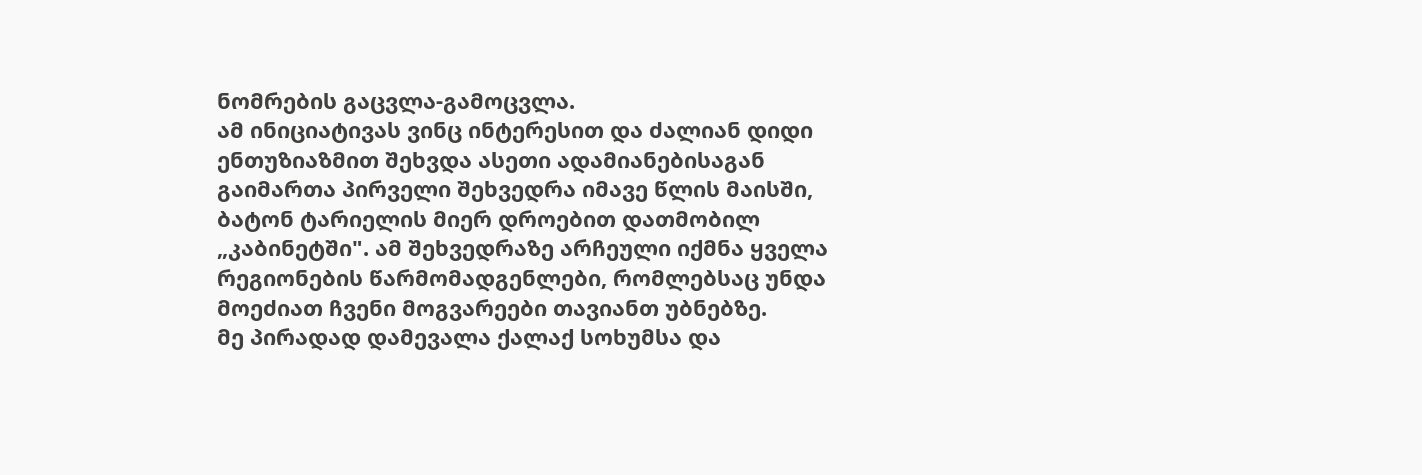ნომრების გაცვლა-გამოცვლა.
ამ ინიციატივას ვინც ინტერესით და ძალიან დიდი ენთუზიაზმით შეხვდა ასეთი ადამიანებისაგან გაიმართა პირველი შეხვედრა იმავე წლის მაისში, ბატონ ტარიელის მიერ დროებით დათმობილ „კაბინეტში". ამ შეხვედრაზე არჩეული იქმნა ყველა რეგიონების წარმომადგენლები, რომლებსაც უნდა მოეძიათ ჩვენი მოგვარეები თავიანთ უბნებზე.
მე პირადად დამევალა ქალაქ სოხუმსა და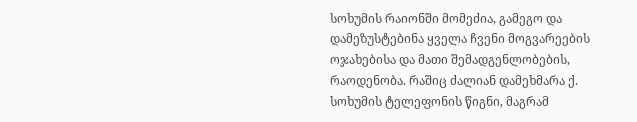სოხუმის რაიონში მომეძია, გამეგო და დამეზუსტებინა ყველა ჩვენი მოგვარეების ოჯახებისა და მათი შემადგენლობების, რაოდენობა. რაშიც ძალიან დამეხმარა ქ. სოხუმის ტელეფონის წიგნი, მაგრამ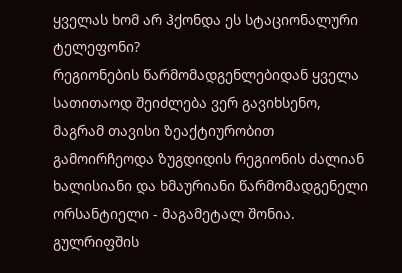ყველას ხომ არ ჰქონდა ეს სტაციონალური ტელეფონი?
რეგიონების წარმომადგენლებიდან ყველა სათითაოდ შეიძლება ვერ გავიხსენო, მაგრამ თავისი ზეაქტიურობით გამოირჩეოდა ზუგდიდის რეგიონის ძალიან ხალისიანი და ხმაურიანი წარმომადგენელი ორსანტიელი - მაგამეტალ შონია.
გულრიფშის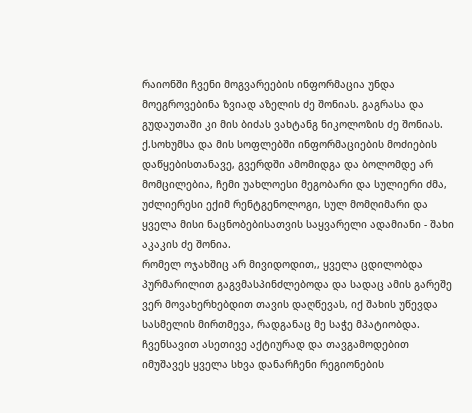რაიონში ჩვენი მოგვარეების ინფორმაცია უნდა მოეგროვებინა ზვიად აზელის ძე შონიას. გაგრასა და გუდაუთაში კი მის ბიძას ვახტანგ ნიკოლოზის ძე შონიას.
ქ.სოხუმსა და მის სოფლებში ინფორმაციების მოძიების დაწყებისთანავე, გვერდში ამომიდგა და ბოლომდე არ მომცილებია, ჩემი უახლოესი მეგობარი და სულიერი ძმა, უძლიერესი ექიმ რენტგენოლოგი, სულ მომღიმარი და ყველა მისი ნაცნობებისათვის საყვარელი ადამიანი - შახი აკაკის ძე შონია.
რომელ ოჯახშიც არ მივიდოდით,, ყველა ცდილობდა პურმარილით გაგვმასპინძლებოდა და სადაც ამის გარეშე ვერ მოვახერხებდით თავის დაღწევას, იქ შახის უწევდა სასმელის მირთმევა, რადგანაც მე საჭე მპატიობდა.
ჩვენსავით ასეთივე აქტიურად და თავგამოდებით იმუშავეს ყველა სხვა დანარჩენი რეგიონების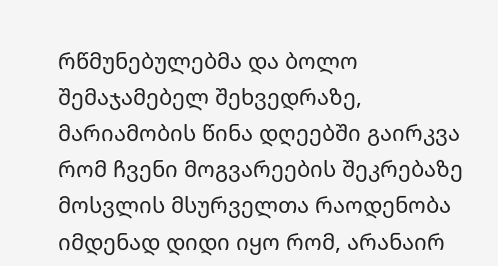რწმუნებულებმა და ბოლო შემაჯამებელ შეხვედრაზე, მარიამობის წინა დღეებში გაირკვა რომ ჩვენი მოგვარეების შეკრებაზე მოსვლის მსურველთა რაოდენობა იმდენად დიდი იყო რომ, არანაირ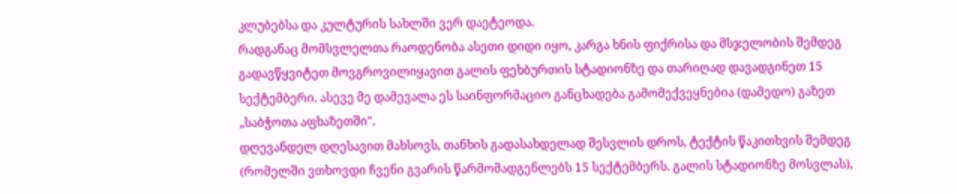კლუბებსა და კულტურის სახლში ვერ დაეტეოდა.
რადგანაც მომსვლელთა რაოდენობა ასეთი დიდი იყო, კარგა ხნის ფიქრისა და მსჯელობის შემდეგ გადავწყვიტეთ მოვგროვილიყავით გალის ფეხბურთის სტადიონზე და თარიღად დავადგინეთ 15 სექტემბერი. ასევე მე დამევალა ეს საინფორმაციო განცხადება გამომექვეყნებია (დამედო) გაზეთ „საბჭოთა აფხაზეთში".
დღევანდელ დღესავით მახსოვს, თანხის გადასახდელად შესვლის დროს, ტექტის წაკითხვის შემდეგ (რომელში ვთხოვდი ჩვენი გვარის წარმომადგენლებს 15 სექტემბერს. გალის სტადიონზე მოსვლას),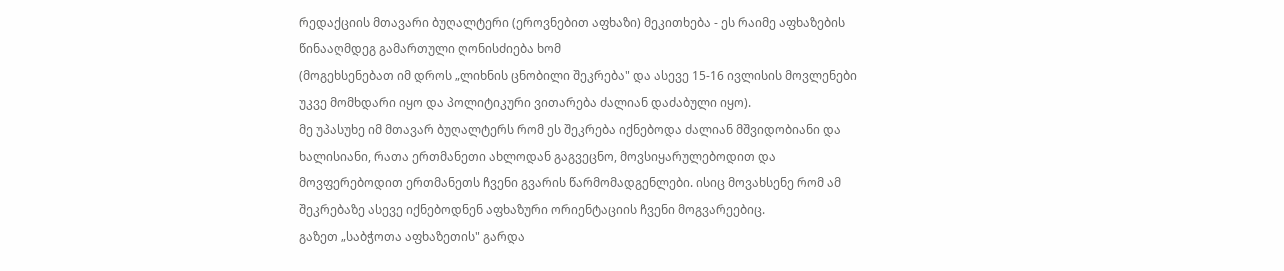რედაქციის მთავარი ბუღალტერი (ეროვნებით აფხაზი) მეკითხება - ეს რაიმე აფხაზების წინააღმდეგ გამართული ღონისძიება ხომ
(მოგეხსენებათ იმ დროს „ლიხნის ცნობილი შეკრება" და ასევე 15-16 ივლისის მოვლენები უკვე მომხდარი იყო და პოლიტიკური ვითარება ძალიან დაძაბული იყო).
მე უპასუხე იმ მთავარ ბუღალტერს რომ ეს შეკრება იქნებოდა ძალიან მშვიდობიანი და ხალისიანი, რათა ერთმანეთი ახლოდან გაგვეცნო, მოვსიყარულებოდით და მოვფერებოდით ერთმანეთს ჩვენი გვარის წარმომადგენლები. ისიც მოვახსენე რომ ამ შეკრებაზე ასევე იქნებოდნენ აფხაზური ორიენტაციის ჩვენი მოგვარეებიც.
გაზეთ „საბჭოთა აფხაზეთის" გარდა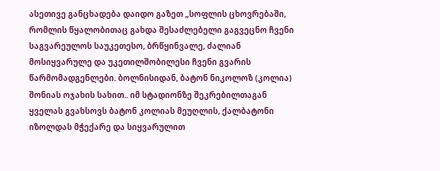ასეთივე განცხადება დაიდო გაზეთ „სოფლის ცხოვრებაში, რომლის წყალობითაც გახდა შესაძლებელი გაგვეცნო ჩვენი საგვარეულოს საუკეთესო, ბრწყინვალე, ძალიან მოსიყვარულე და უკეთილშობილესი ჩვენი გვარის წარმომადგენლები. ბოლნისიდან, ბატონ ნიკოლოზ (კოლია) შონიას ოჯახის სახით.. იმ სტადიონზე შეკრებილთაგან ყველას გვახსოვს ბატონ კოლიას მეუღლის, ქალბატონი იზოლდას მჭექარე და სიყვარულით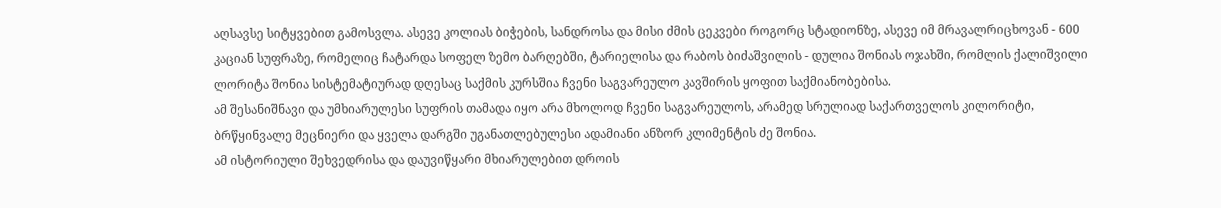აღსავსე სიტყვებით გამოსვლა. ასევე კოლიას ბიჭების, სანდროსა და მისი ძმის ცეკვები როგორც სტადიონზე, ასევე იმ მრავალრიცხოვან - 600 კაციან სუფრაზე, რომელიც ჩატარდა სოფელ ზემო ბარღებში, ტარიელისა და რაბოს ბიძაშვილის - დულია შონიას ოჯახში, რომლის ქალიშვილი ლორიტა შონია სისტემატიურად დღესაც საქმის კურსშია ჩვენი საგვარეულო კავშირის ყოფით საქმიანობებისა.
ამ შესანიშნავი და უმხიარულესი სუფრის თამადა იყო არა მხოლოდ ჩვენი საგვარეულოს, არამედ სრულიად საქართველოს კილორიტი, ბრწყინვალე მეცნიერი და ყველა დარგში უგანათლებულესი ადამიანი ანზორ კლიმენტის ძე შონია.
ამ ისტორიული შეხვედრისა და დაუვიწყარი მხიარულებით დროის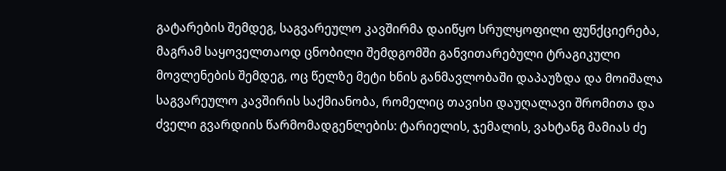გატარების შემდეგ, საგვარეულო კავშირმა დაიწყო სრულყოფილი ფუნქციერება, მაგრამ საყოველთაოდ ცნობილი შემდგომში განვითარებული ტრაგიკული მოვლენების შემდეგ, ოც წელზე მეტი ხნის განმავლობაში დაპაუზდა და მოიშალა საგვარეულო კავშირის საქმიანობა, რომელიც თავისი დაუღალავი შრომითა და ძველი გვარდიის წარმომადგენლების: ტარიელის, ჯემალის, ვახტანგ მამიას ძე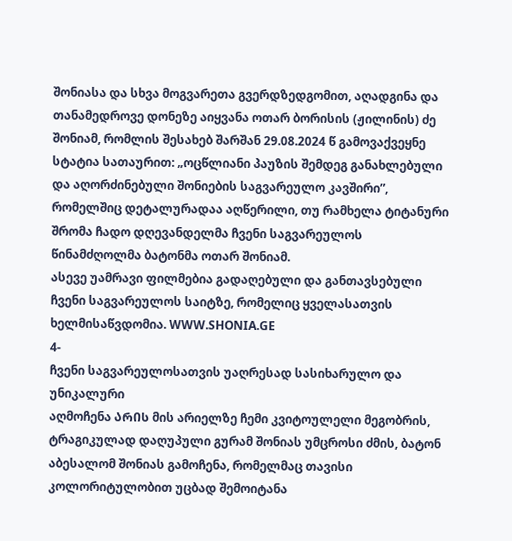შონიასა და სხვა მოგვარეთა გვერდზედგომით, აღადგინა და თანამედროვე დონეზე აიყვანა ოთარ ბორისის (ჟილინის) ძე შონიამ, რომლის შესახებ შარშან 29.08.2024 წ გამოვაქვეყნე სტატია სათაურით: „ოცწლიანი პაუზის შემდეგ განახლებული და აღორძინებული შონიების საგვარეულო კავშირი”, რომელშიც დეტალურადაა აღწერილი, თუ რამხელა ტიტანური შრომა ჩადო დღევანდელმა ჩვენი საგვარეულოს წინამძღოლმა ბატონმა ოთარ შონიამ.
ასევე უამრავი ფილმებია გადაღებული და განთავსებული ჩვენი საგვარეულოს საიტზე, რომელიც ყველასათვის ხელმისაწვდომია. WWW.SHONIA.GE
4-
ჩვენი საგვარეულოსათვის უაღრესად სასიხარულო და უნიკალური
აღმოჩენა ᲐᲠᲘᲡ მის არიელზე ჩემი კვიტოულელი მეგობრის, ტრაგიკულად დაღუპული გურამ შონიას უმცროსი ძმის, ბატონ აბესალომ შონიას გამოჩენა, რომელმაც თავისი კოლორიტულობით უცბად შემოიტანა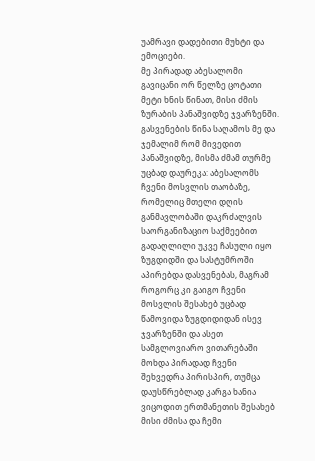უამრავი დადებითი მუხტი და ემოციები.
მე პირადად აბესალომი გავიცანი ორ წელზე ცოტათი მეტი ხნის წინათ, მისი ძმის ზურაბის პანაშვიდზე ჯვარზენში. გასვენების წინა საღამოს მე და ჯემალიმ რომ მივედით პანაშვიდზე, მისმა ძმამ თურმე უცბად დაურეკა: აბესალომს ჩვენი მოსვლის თაობაზე, რომელიც მთელი დღის განმავლობაში დაკრძალვის საორგანიზაციო საქმეებით გადაღლილი უკვე ჩასული იყო ზუგდიდში და სასტუმროში აპირებდა დასვენებას, მაგრამ როგორც კი გაიგო ჩვენი მოსვლის შესახებ უცბად წამოვიდა ზუგდიდიდან ისევ ჯვარზენში და ასეთ სამგლოვიარო ვითარებაში მოხდა პირადად ჩვენი შეხვედრა პირისპირ, თუმცა დაუსწრებლად კარგა ხანია ვიცოდით ერთმანეთის შესახებ მისი ძმისა და ჩემი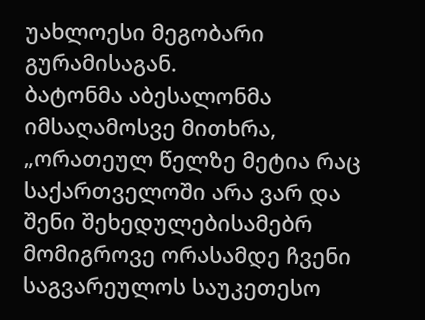უახლოესი მეგობარი გურამისაგან.
ბატონმა აბესალონმა იმსაღამოსვე მითხრა, „ორათეულ წელზე მეტია რაც საქართველოში არა ვარ და შენი შეხედულებისამებრ მომიგროვე ორასამდე ჩვენი საგვარეულოს საუკეთესო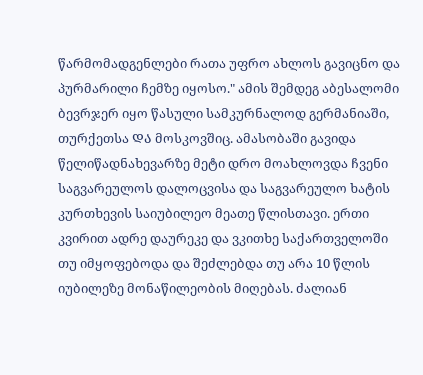წარმომადგენლები რათა უფრო ახლოს გავიცნო და პურმარილი ჩემზე იყოსო." ამის შემდეგ აბესალომი ბევრჯერ იყო წასული სამკურნალოდ გერმანიაში, თურქეთსა ᲓᲐ მოსკოვშიც. ამასობაში გავიდა წელიწადნახევარზე მეტი დრო მოახლოვდა ჩვენი საგვარეულოს დალოცვისა და საგვარეულო ხატის კურთხევის საიუბილეო მეათე წლისთავი. ერთი კვირით ადრე დაურეკე და ვკითხე საქართველოში თუ იმყოფებოდა და შეძლებდა თუ არა 10 წლის იუბილეზე მონაწილეობის მიღებას. ძალიან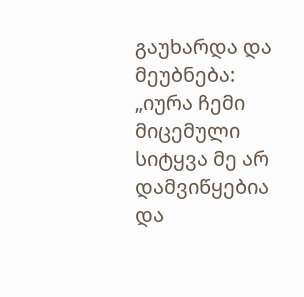გაუხარდა და მეუბნება: „იურა ჩემი მიცემული სიტყვა მე არ დამვიწყებია და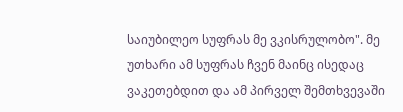საიუბილეო სუფრას მე ვკისრულობო". მე უთხარი ამ სუფრას ჩვენ მაინც ისედაც ვაკეთებდით და ამ პირველ შემთხვევაში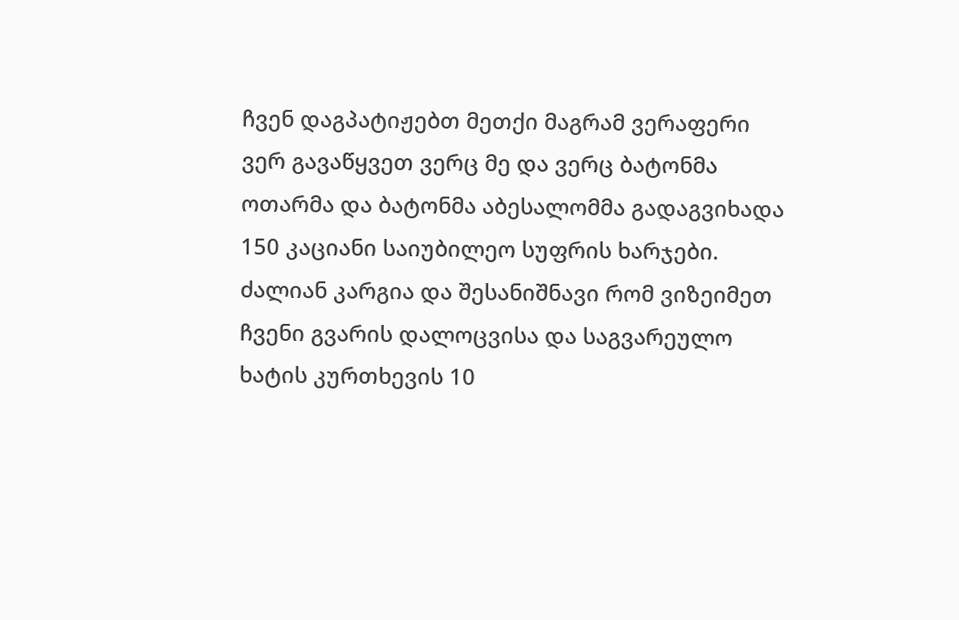ჩვენ დაგპატიჟებთ მეთქი მაგრამ ვერაფერი ვერ გავაწყვეთ ვერც მე და ვერც ბატონმა ოთარმა და ბატონმა აბესალომმა გადაგვიხადა 150 კაციანი საიუბილეო სუფრის ხარჯები.
ძალიან კარგია და შესანიშნავი რომ ვიზეიმეთ ჩვენი გვარის დალოცვისა და საგვარეულო ხატის კურთხევის 10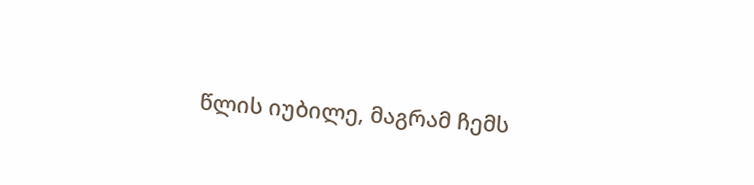წლის იუბილე, მაგრამ ჩემს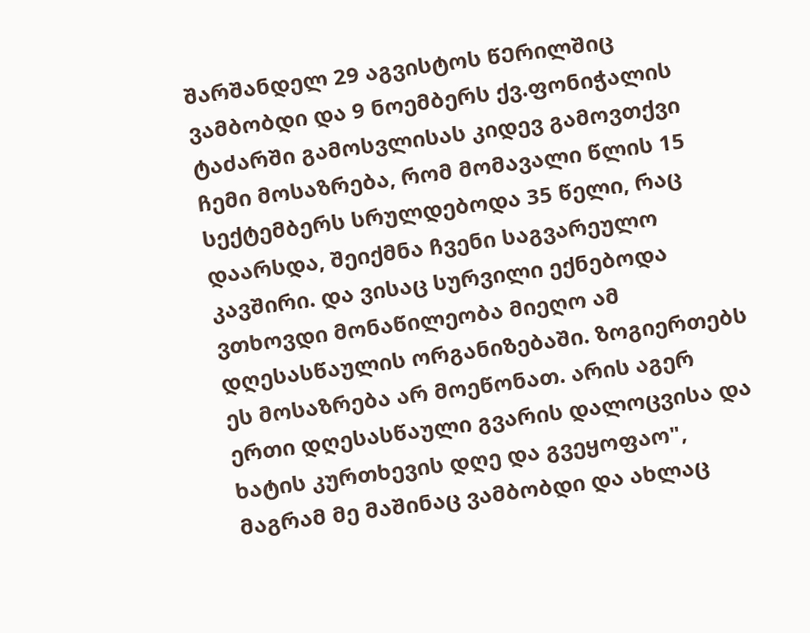შარშანდელ 29 აგვისტოს წᲔრილშიც ვამბობდი და 9 ნოემბერს ქვ.ფონიჭალის ტაძარში გამოსვლისას კიდევ გამოვთქვი ჩემი მოსაზრება, რომ მომავალი წლის 15 სექტემბერს სრულდებოდა 35 წელი, რაც დაარსდა, შეიქმნა ჩვენი საგვარეულო კავშირი. და ვისაც სურვილი ექნებოდა ვთხოვდი მონაწილეობა მიეღო ამ დღესასწაულის ორგანიზებაში. ზოგიერთებს ეს მოსაზრება არ მოეწონათ. არის აგერ ერთი დღესასწაული გვარის დალოცვისა და ხატის კურთხევის დღე და გვეყოფაო", მაგრამ მე მაშინაც ვამბობდი და ახლაც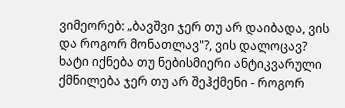ვიმეორებ: „ბავშვი ჯერ თუ არ დაიბადა, ვის და როგორ მონათლავ"?, ვის დალოცავ? ხატი იქნება თუ ნებისმიერი ანტიკვარული ქმნილება ჯერ თუ არ შეჰქმენი - როგორ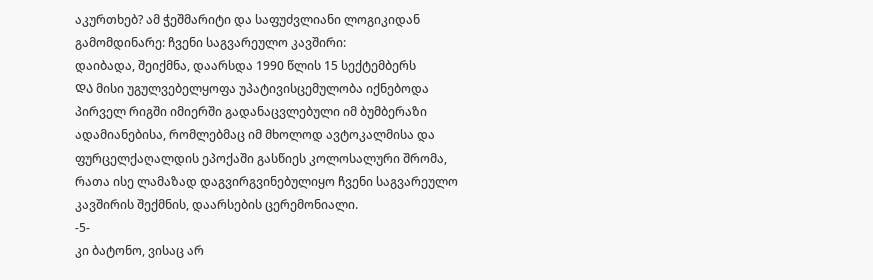აკურთხებ? ამ ჭეშმარიტი და საფუძვლიანი ლოგიკიდან გამომდინარე: ჩვენი საგვარეულო კავშირი:
დაიბადა, შეიქმნა, დაარსდა 1990 წლის 15 სექტემბერს
ᲓᲐ მისი უგულვებელყოფა უპატივისცემულობა იქნებოდა პირველ რიგში იმიერში გადანაცვლებული იმ ბუმბერაზი ადამიანებისა, რომლებმაც იმ მხოლოდ ავტოკალმისა და ფურცელქაღალდის ეპოქაში გასწიეს კოლოსალური შრომა, რათა ისე ლამაზად დაგვირგვინებულიყო ჩვენი საგვარეულო კავშირის შექმნის, დაარსების ცერემონიალი.
-5-
კი ბატონო, ვისაც არ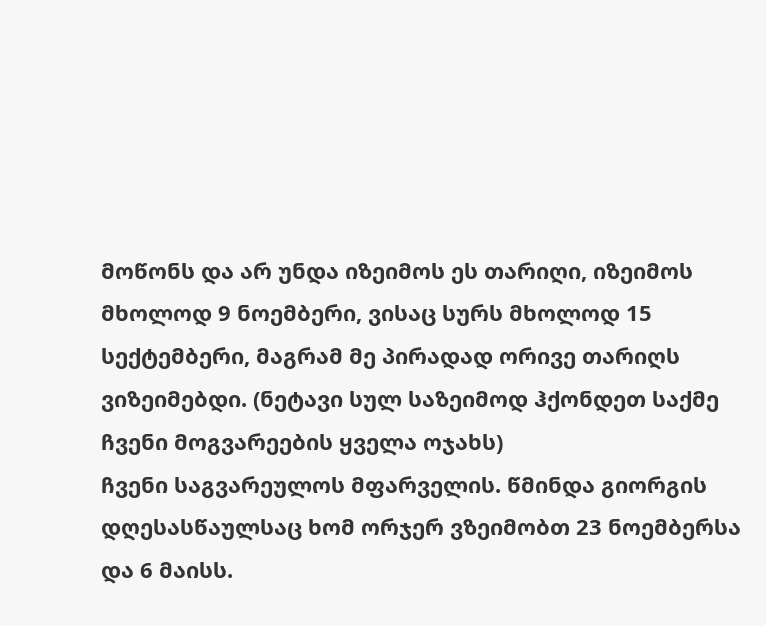მოწონს და არ უნდა იზეიმოს ეს თარიღი, იზეიმოს მხოლოდ 9 ნოემბერი, ვისაც სურს მხოლოდ 15 სექტემბერი, მაგრამ მე პირადად ორივე თარიღს ვიზეიმებდი. (ნეტავი სულ საზეიმოდ ჰქონდეთ საქმე ჩვენი მოგვარეების ყველა ოჯახს)
ჩვენი საგვარეულოს მფარველის. წმინდა გიორგის დღესასწაულსაც ხომ ორჯერ ვზეიმობთ 23 ნოემბერსა და 6 მაისს.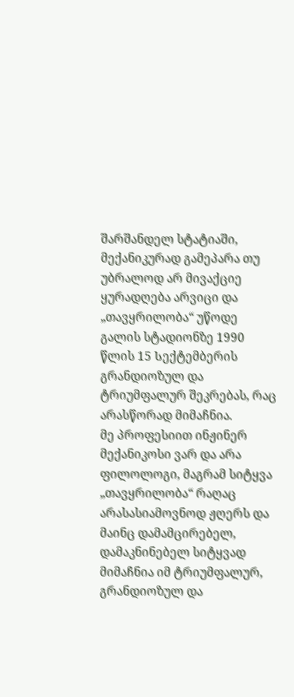შარშანდელ სტატიაში, მექანიკურად გამეპარა თუ უბრალოდ არ მივაქციე ყურადღება არვიცი და „თავყრილობა“ უწოდე გალის სტადიონზე 1990 წლის 15 Სექტემბერის გრანდიოზულ და ტრიუმფალურ შეკრებას, რაც არასწორად მიმაჩნია.
მე პროფესიით ინჟინერ მექანიკოსი ვარ და არა ფილოლოგი, მაგრამ სიტყვა „თავყრილობა“ რაღაც არასასიამოვნოდ ჟღერს და მაინც დამამცირებელ, დამაკნინებელ სიტყვად მიმაჩნია იმ ტრიუმფალურ, გრანდიოზულ და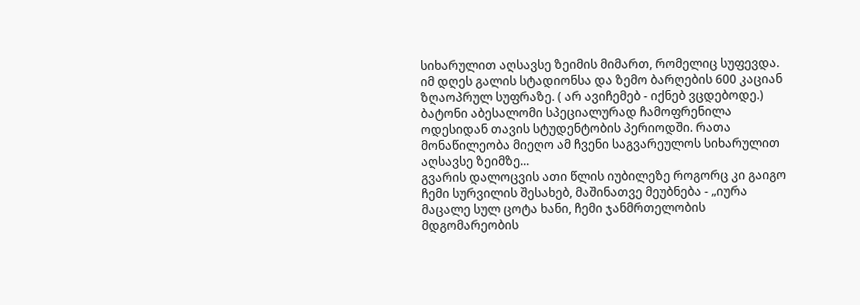სიხარულით აღსავსე ზეიმის მიმართ, რომელიც სუფევდა. იმ დღეს გალის სტადიონსა და ზემო ბარღების 600 კაციან ზღაოპრულ სუფრაზე. ( არ ავიჩემებ - იქნებ ვცდებოდე.)
ბატონი აბესალომი სპეციალურად ჩამოფრენილა ოდესიდან თავის სტუდენტობის პერიოდში. რათა მონაწილეობა მიეღო ამ ჩვენი საგვარეულოს სიხარულით აღსავსე ზეიმზე...
გვარის დალოცვის ათი წლის იუბილეზე როგორც კი გაიგო ჩემი სურვილის შესახებ, მაშინათვე მეუბნება - „იურა მაცალე სულ ცოტა ხანი, ჩემი ჯანმრთელობის მდგომარეობის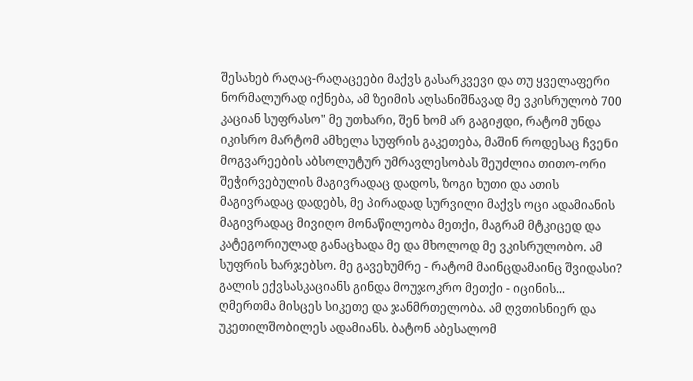შესახებ რაღაც-რაღაცეები მაქვს გასარკვევი და თუ ყველაფერი ნორმალურად იქნება, ამ ზეიმის აღსანიშნავად მე ვკისრულობ 700 კაციან სუფრასო" მე უთხარი, შენ ხომ არ გაგიჟდი, რატომ უნდა იკისრო მარტომ ამხელა სუფრის გაკეთება, მაშინ როდესაც ჩვეᲜი მოგვარეების აბსოლუტურ უმრავლესობას შეუძლია თითო-ორი შეჭირვებულის მაგივრადაც დადოს, ზოგი ხუთი და ათის მაგივრადაც დადებს, მე პირადად სურვილი მაქვს ოცი ადამიანის მაგივრადაც მივიღო მონაწილეობა მეთქი, მაგრამ მტკიცედ და კატეგორიულად განაცხადა მე და მხოლოდ მე ვკისრულობო. ამ სუფრის ხარჯებსო. მე გავეხუმრე - რატომ მაინცდამაინც შვიდასი? გალის ექვსასკაციანს გინდა მოუჯოკრო მეთქი - იცინის...
ღმერთმა მისცეს სიკეთე და ჯანმრთელობა. ამ ღვთისნიერ და უკეთილშობილეს ადამიანს. ბატონ აბესალომ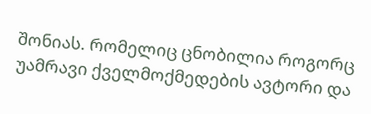შონიას. რომელიც ცნობილია როგორც უამრავი ქველმოქმედების ავტორი და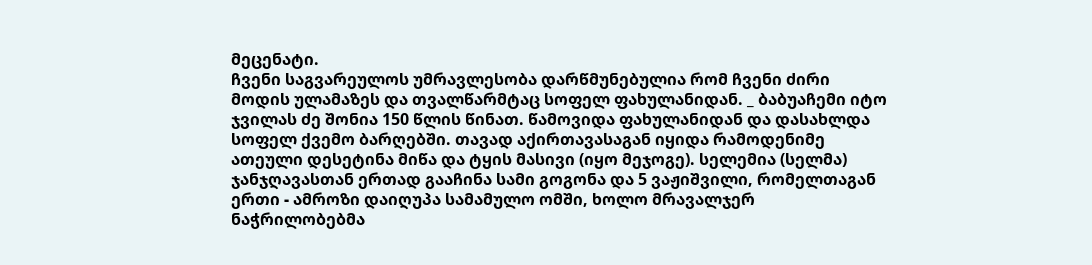მეცენატი.
ჩვენი საგვარეულოს უმრავლესობა დარწმუნებულია რომ ჩვენი ძირი მოდის ულამაზეს და თვალწარმტაც სოფელ ფახულანიდან. _ ბაბუაჩემი იტო ჯვილას ძე შონია 150 წლის წინათ. წამოვიდა ფახულანიდან და დასახლდა სოფელ ქვემო ბარღებში. თავად აქირთავასაგან იყიდა რამოდენიმე ათეული დესეტინა მიწა და ტყის მასივი (იყო მეჯოგე). სელემია (სელმა) ჯანჯღავასთან ერთად გააჩინა სამი გოგონა და 5 ვაჟიშვილი, რომელთაგან ერთი - ამროზი დაიღუპა სამამულო ომში, ხოლო მრავალჯერ ნაჭრილობებმა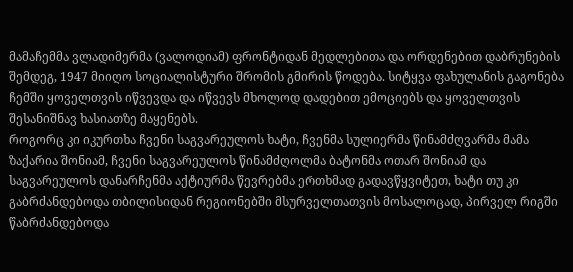მამაჩემმა ვლადიმერმა (ვალოდიამ) ფრონტიდან მედლებითა და ორდენებით დაბრუნების შემდეგ, 1947 მიიღო სოციალისტური შრომის გმირის წოდება. სიტყვა ფახულანის გაგონება ჩემში ყოველთვის იწვევდა და იწვევს მხოლოდ დადებით ემოციებს და ყოველთვის შესანიშნავ ხასიათზე მაყენებს.
როგორც კი იკურთხა ჩვენი საგვარეულოს ხატი, ჩვენმა სულიერმა წინამძღვარმა მამა ზაქარია შონიამ, ჩვენი საგვარეულოს წინამძღოლმა ბატონმა ოთარ შონიამ და საგვარეულოს დანარჩენმა აქტიურმა წევრებმა ეᲠთხმად გადავწყვიტეთ, ხატი თუ კი გაბრძანდებოდა თბილისიდან რეგიონებში მსურველთათვის მოსალოცად, პირველ რიგში წაბრძანდებოდა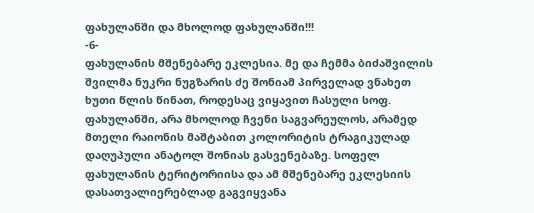ფახულანში და მხოლოდ ფახულანში!!!
-6-
ფახულანის მშენებარე ეკლესია. მე და ჩემმა ბიძაშვილის შვილმა ნუკრი ნუგზარის ძე შონიამ პირველად ვნახეთ ხუთი წლის წინათ, როდესაც ვიყავით ჩასული სოფ. ფახულანში, არა მხოლოდ ჩვენი საგვარეულოს, არამედ მთელი რაიონის მაშტაბით კოლორიტის ტრაგიკულად დაღუპული ანატოლ შონიას გასვენებაზე. სოფელ ფახულანის ტერიტორიისა და ამ მშენებარე ეკლესიის დასათვალიერებლად გაგვიყვანა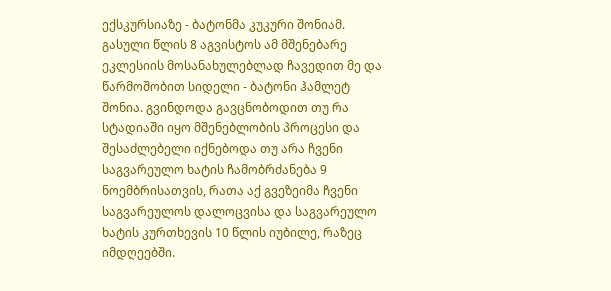ექსკურსიაზე - ბატონმა კუკური შონიამ.
გასული წლის 8 აგვისტოს ამ მშენებარე ეკლესიის მოსანახულებლად ჩავედით მე და წარმოშობით სიდელი - ბატონი ჰამლეტ შონია. გვინდოდა გავცნობოდით თუ რა სტადიაში იყო მშენებლობის პროცესი და შესაძლებელი იქნებოდა თუ არა ჩვენი საგვარეულო ხატის ჩამობრძანება 9 ნოემბრისათვის, რათა აქ გვეზეიმა ჩვენი საგვარეულოს დალოცვისა და საგვარეულო ხატის კურთხევის 10 წლის იუბილე, რაზეც იმდღეებში.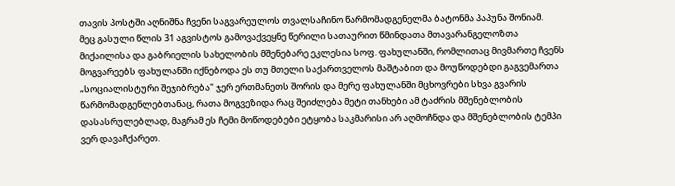თავის პოსტში აღნიშნა ჩვენი საგვარეულოს თვალსაჩინო წარმომადგენელმა ბატონმა პაპუნა შონიამ.
მეც გასული წლის 31 აგვისტოს გამოვაქვეყნე წერილი სათაურით წმინდათა მთავარანგელოზთა მიქაილისა და გაბრიელის სახელობის მშენებარე ეკლესია სოფ. ფახულანში, რომლითაც მივმართე ჩვენს მოგვარეებს ფახულანში იქნებოდა ეს თუ მთელი საქართველოს მაშტაბით და მოუწოდებდი გაგვემართა „სოციალისტური შეჯიბრება" ჯერ ერთმანეთს შორის და მერე ფახულანში მცხოვრები სხვა გვარის წარმომადგენლებთანაც, რათა მოგვეზიდა რაც შეიძლება მეტი თანხები ამ ტაძრის მშენებლობის დასასრულებლად, მაგრამ ეს ჩემი მოწოდებები ეტყობა საკმარისი არ აღმოჩნდა და მშენებლობის ტემპი ვერ დავაჩქარეთ.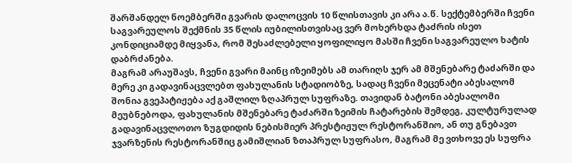შარშანდელ ნოემბერში გვარის დალოცვის 10 წლისთავის კი არა ა.წ. სექტემბერში ჩვენი საგვარეულოს შექმნის 35 წლის იუბილისთვისაც ვერ მოხერხდა ტაძრის ისეთ კონდიციამდე მიყვანა, რომ შესაძლებელი ყოფილიყო მასში ჩვენი საგვარეულო ხატის დაბრძანება.
მაგრამ არაუშავს, ჩვენი გვარი მაინც იზეიმებს ამ თარიღს ჯერ ამ მშენებარე ტაძარში და მერე კი გადავინაცვლებთ ფახულანის სტადიობზე, სადაც ჩვენი მეცენატი აბესალომ შონია გვეპატიჟება აქ გაშლილ ზღაპრულ სუფრაზე. თავიდან ბატონი აბესალომი მეუბნებოდა, ფახულანის მშენებარე ტაძარში ზეიმის ჩატარების შემდეგ, კულტურულად გადავინაცვლოთო ზუგდიდის ნებისმიერ პრესტიჟულ რესტორანშიო, ან თუ გნებავთ ჯვარზენის რესტორანშიც გამიშლიან ზთაპრულ სუფრასო, მაგრამ მე ვთხოვე ეს სუფრა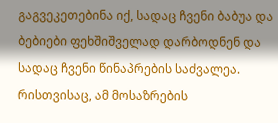გაგვეკეთებინა იქ, სადაც ჩვენი ბაბუა და ბებიები ფეხშიშველად დარბოდნენ და სადაც ჩვენი წინაპრების საძვალეა. რისთვისაც, ამ მოსაზრების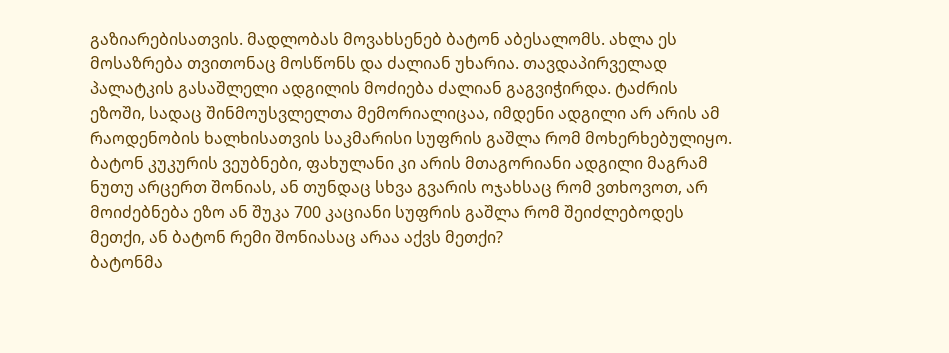გაზიარებისათვის. მადლობას მოვახსენებ ბატონ აბესალომს. ახლა ეს მოსაზრება თვითონაც მოსწონს და ძალიან უხარია. თავდაპირველად პალატკის გასაშლელი ადგილის მოძიება ძალიან გაგვიჭირდა. ტაძრის ეზოში, სადაც შინმოუსვლელთა მემორიალიცაა, იმდენი ადგილი არ არის ამ რაოდენობის ხალხისათვის საკმარისი სუფრის გაშლა რომ მოხერხებულიყო. ბატონ კუკურის ვეუბნები, ფახულანი კი არის მთაგორიანი ადგილი მაგრამ ნუთუ არცერთ შონიას, ან თუნდაც სხვა გვარის ოჯახსაც რომ ვთხოვოთ, არ მოიძებნება ეზო ან შუკა 700 კაციანი სუფრის გაშლა რომ შეიძლებოდეს მეთქი, ან ბატონ რემი შონიასაც არაა აქვს მეთქი?
ბატონმა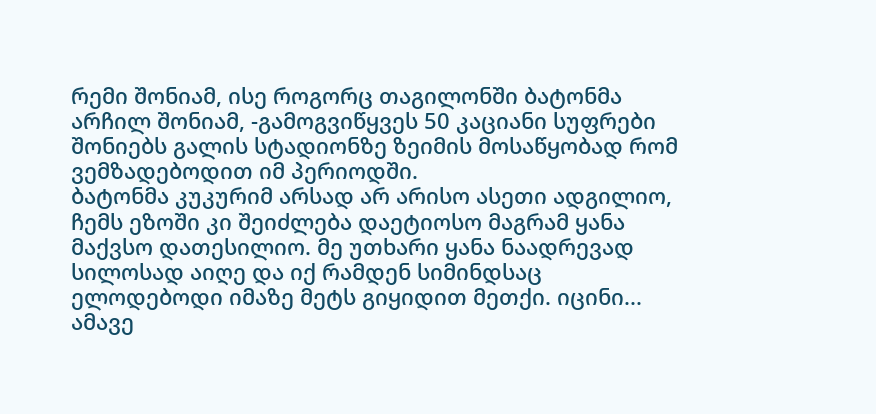რემი შონიამ, ისე როგორც თაგილონში ბატონმა არჩილ შონიამ, -გამოგვიწყვეს 50 კაციანი სუფრები შონიებს გალის სტადიონზე ზეიმის მოსაწყობად რომ ვემზადებოდით იმ პერიოდში.
ბატონმა კუკურიმ არსად არ არისო ასეთი ადგილიო, ჩემს ეზოში კი შეიძლება დაეტიოსო მაგრამ ყანა მაქვსო დათესილიო. მე უთხარი ყანა ნაადრევად სილოსად აიღე და იქ რამდენ სიმინდსაც ელოდებოდი იმაზე მეტს გიყიდით მეთქი. იცინი...
ამავე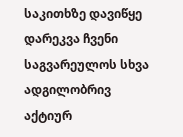საკითხზე დავიწყე დარეკვა ჩვენი საგვარეულოს სხვა ადგილობრივ აქტიურ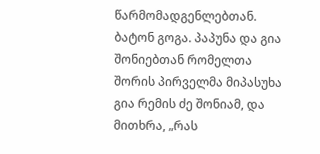წარმომადგენლებთან. ბატონ გოგა. პაპუნა და გია შონიებთან რომელთა შორის პირველმა მიპასუხა გია რემის ძე შონიამ, და მითხრა, „რას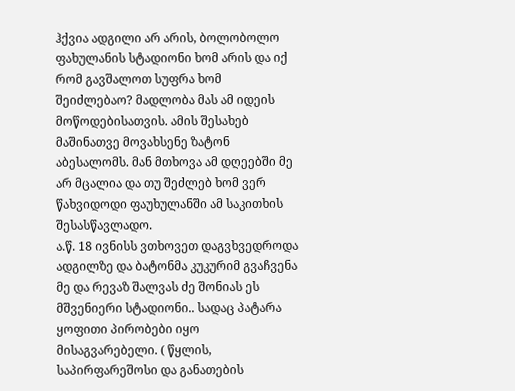ჰქვია ადგილი არ არის, ბოლობოლო ფახულანის სტადიონი ხომ არის და იქ რომ გავშალოთ სუფრა ხომ შეიძლებაო? მადლობა მას ამ იდეის მოწოდებისათვის. ამის შესახებ მაშინათვე მოვახსენე ზატონ აბესალომს. მან მთხოვა ამ დღეებში მე არ მცალია და თუ შეძლებ ხომ ვერ წახვიდოდი ფაუხულანში ამ საკითხის შესასწავლადო.
ა.წ. 18 ივნისს ვთხოვეთ დაგვხვედროდა ადგილზე და ბატონმა კუკურიმ გვაჩვენა მე და რევაზ შალვას ძე შონიას ეს მშვენიერი სტადიონი.. სადაც პატარა ყოფითი პირობები იყო მისაგვარებელი. ( წყლის, საპირფარეშოსი და განათების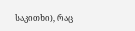საკითხი), რაც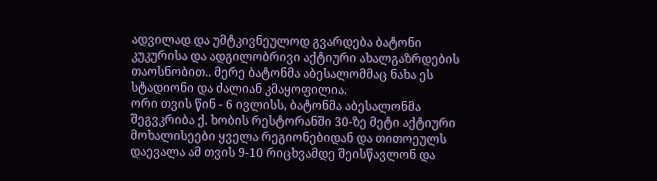ადვილად და უმტკივნეულოდ გვარდება ბატონი კუკურისა და ადგილობრივი აქტიური ახალგაზრდების თაოსნობით.. მერე ბატონმა აბესალომმაც ნახა ეს სტადიონი და ძალიან კმაყოფილია.
ორი თვის წინ - 6 ივლისს, ბატონმა აბესალონმა შეგვკრიბა ქ. ხობის რესტორანში 30-ზე მეტი აქტიური მოხალისეები ყველა რეგიონებიდან და თითოეულს დაევალა ამ თვის 9-10 რიცხვამდე შეისწავლონ და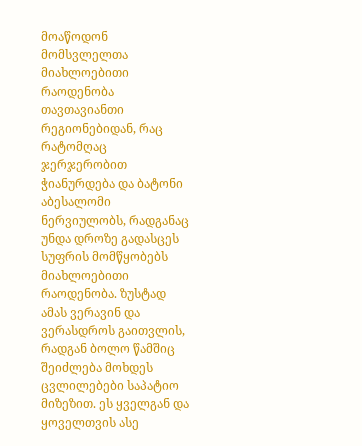მოაწოდონ მომსვლელთა მიახლოებითი რაოდენობა თავთავიანთი რეგიონებიდან, რაც რატომღაც ჯერჯერობით ჭიანურდება და ბატონი აბესალომი ნერვიულობს, რადგანაც უნდა დროზე გადასცეს სუფრის მომწყობებს მიახლოებითი რაოდენობა. ზუსტად ამას ვერავინ და ვერასდროს გაითვლის, რადგან ბოლო წამშიც შეიძლება მოხდეს ცვლილებები საპატიო მიზეზით. ეს ყველგან და ყოველთვის ასე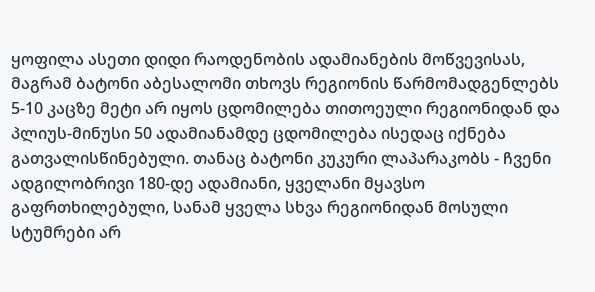ყოფილა ასეთი დიდი რაოდენობის ადამიანების მოწვევისას, მაგრამ ბატონი აბესალომი თხოვს რეგიონის წარმომადგენლებს 5-10 კაცზე მეტი არ იყოს ცდომილება თითოეული რეგიონიდან და პლიუს-მინუსი 50 ადამიანამდე ცდომილება ისედაც იქნება გათვალისწინებული. თანაც ბატონი კუკური ლაპარაკობს - ჩვენი ადგილობრივი 180-დე ადამიანი, ყველანი მყავსო გაფრთხილებული, სანამ ყველა სხვა რეგიონიდან მოსული სტუმრები არ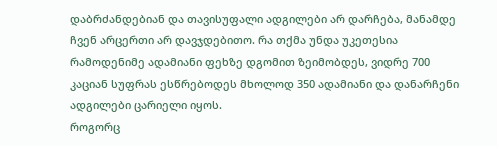დაბრძანდებიან და თავისუფალი ადგილები არ დარჩება, მანამდე ჩვენ არცერთი არ დავჯდებითო. რა თქმა უნდა უკეთესია რამოდენიმე ადამიანი ფეხზე დგომით ზეიმობდეს, ვიდრე 700 კაციან სუფრას ესწრებოდეს მხოლოდ 350 ადამიანი და დანარჩენი ადგილები ცარიელი იყოს.
როგორც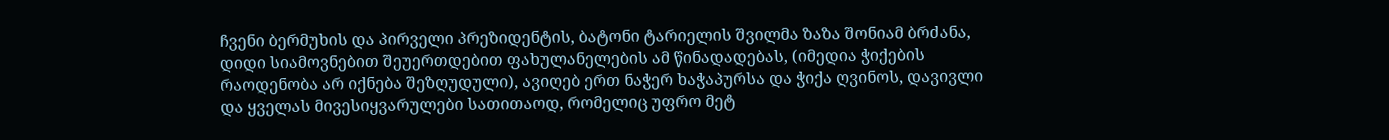ჩვენი ბერმუხის და პირველი პრეზიდენტის, ბატონი ტარიელის შვილმა ზაზა შონიამ ბრძანა, დიდი სიამოვნებით შეუერთდებით ფახულანელების ამ წინადადებას, (იმედია ჭიქების რაოდენობა არ იქნება შეზღუდული), ავიღებ ერთ ნაჭერ ხაჭაპურსა და ჭიქა ღვინოს, დავივლი და ყველას მივესიყვარულები სათითაოდ, რომელიც უფრო მეტ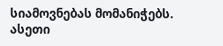სიამოვნებას მომანიჭებს.
ასეთი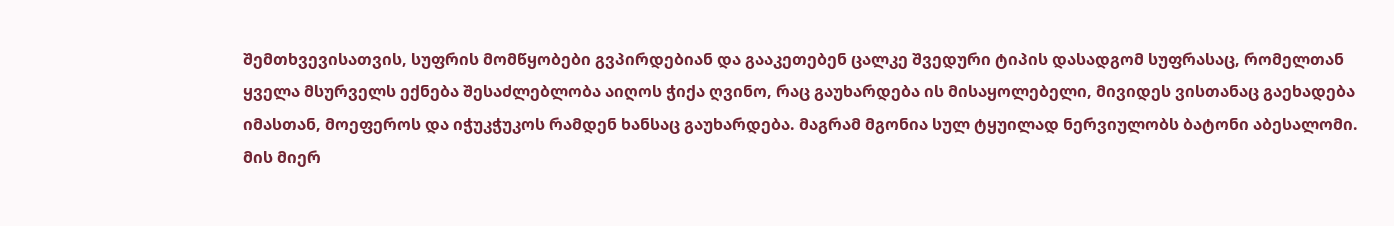შემთხვევისათვის, სუფრის მომწყობები გვპირდებიან და გააკეთებენ ცალკე შვედური ტიპის დასადგომ სუფრასაც, რომელთან ყველა მსურველს ექნება შესაძლებლობა აიღოს ჭიქა ღვინო, რაც გაუხარდება ის მისაყოლებელი, მივიდეს ვისთანაც გაეხადება იმასთან, მოეფეროს და იჭუკჭუკოს რამდენ ხანსაც გაუხარდება. მაგრამ მგონია სულ ტყუილად ნერვიულობს ბატონი აბესალომი. მის მიერ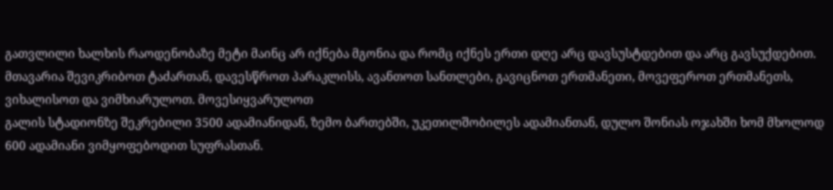გათვლილი ხალხის რაოდენობაზე მეტი მაინც არ იქნება მგონია და რომც იქნეს ერთი დღე არც დავსუსტდებით და არც გავსუქდებით.
მთავარია შევიკრიბოთ ტაძართან, დავესწროთ პარაკლისს, ავანთოთ სანთლები, გავიცნოთ ერთმანეთი, მოვეფეროთ ერთმანეთს, ვიხალისოთ და ვიმხიარულოთ. მოვესიყვარულოთ
გალის სტადიონზე შეკრებილი 3500 ადამიანიდან, ზემო ბართებში, უკეთილშობილეს ადამიანთან, დულო შონიას ოჯახში ხომ მხოლოდ 600 ადამიანი ვიმყოფებოდით სუფრასთან.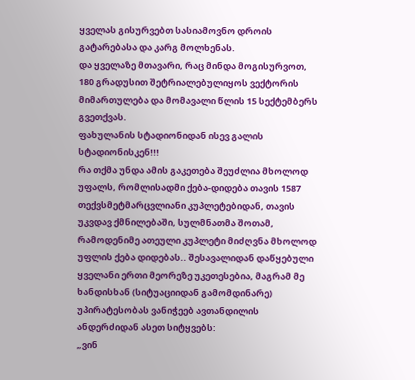ყველას გისურვებთ სასიამოვნო დროის გატარებასა და კარგ მოლხენას.
და ყველაზე მთავარი, რაც მინდა მოგისურვოთ, 180 გრადუსით შეტრიალებულიყოს ვექტორის მიმართულება და მომავალი წლის 15 სექტემბერს გვეთქვას.
ფახულანის სტადიონიდან ისევ გალის სტადიონისკენ!!!
რა თქმა უნდა ამის გაკეთება შეუძლია მხოლოდ უფალს, რომლისადმი ქება-დიდება თავის 1587 თექვსმეტმარცვლიანი კუპლეტებიდან, თავის უკვდავ ქმნილებაში, სულმნათმა შოთამ, რამოდენიმე ათეული კუპლეტი მიძღვნა მხოლოდ უფლის ქება დიდებას.. შესავალიდან დაწყებული ყველანი ერთი მეორეზე უკეთესებია, მაგრამ მე ხანდისხან (სიტუაციიდან გამომდინარე) უპირატესობას ვანიჭეებ ავთანდილის ანდერძიდან ასეთ სიტყვებს:
„ვინ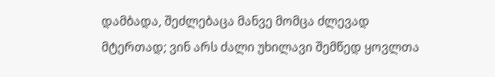დამბადა, შეძლებაცა მანვე მომცა ძლევად მტერთად; ვინ არს ძალი უხილავი შემწედ ყოვლთა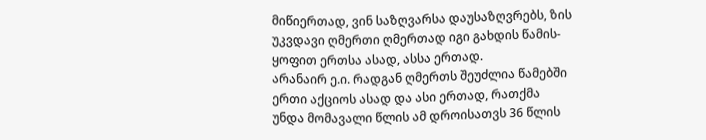მიწიერთად, ვინ საზღვარსა დაუსაზღვრებს, ზის უკვდავი ღმერთი ღმერთად იგი გახდის წამის-ყოფით ერთსა ასად, ასსა ერთად.
არანაირ ე.ი. რადგან ღმერთს შეუძლია წამებში ერთი აქციოს ასად და ასი ერთად, რათქმა უნდა მომავალი წლის ამ დროისათვს 36 წლის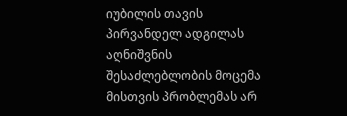იუბილის თავის პირვანდელ ადგილას აღნიშვნის შესაძლებლობის მოცემა მისთვის პრობლემას არ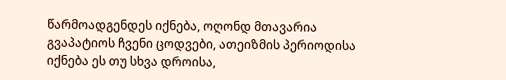წარმოადგენდეს იქნება, ოღონდ მთავარია გვაპატიოს ჩვენი ცოდვები, ათეიზმის პერიოდისა იქნება ეს თუ სხვა დროისა,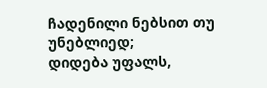ჩადენილი ნებსით თუ უნებლიედ;
დიდება უფალს,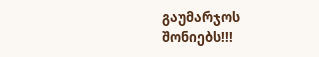გაუმარჯოს შონიებს!!!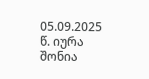05.09.2025 წ. იურა შონია